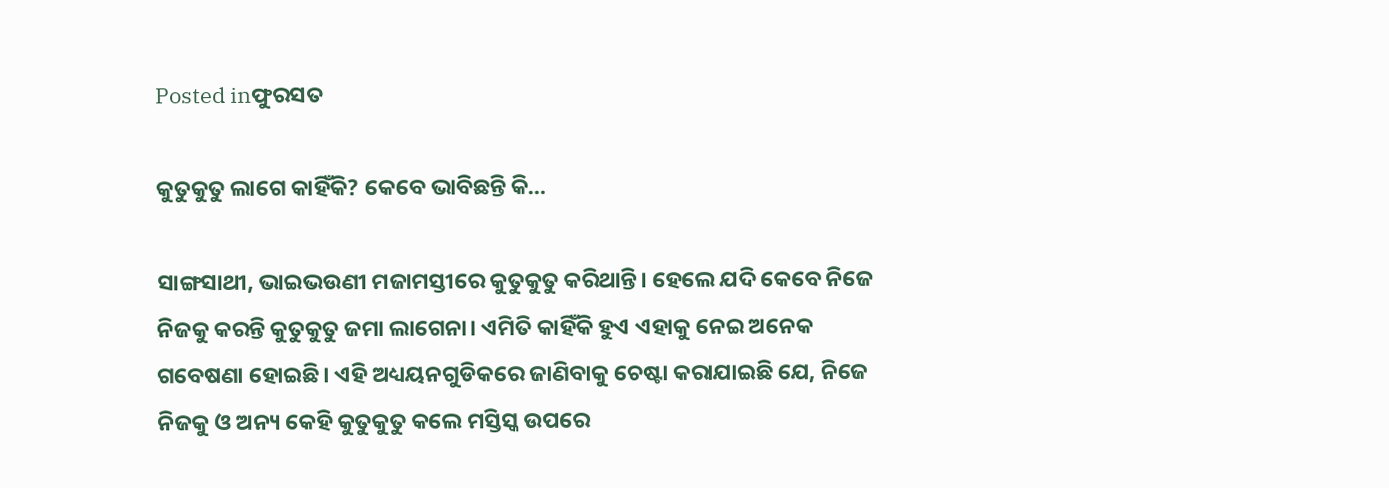Posted inଫୁରସତ

କୁତୁକୁତୁ ଲାଗେ କାହିଁକି? କେବେ ଭାବିଛନ୍ତି କି…

ସାଙ୍ଗସାଥୀ, ଭାଇଭଉଣୀ ମଜାମସ୍ତୀରେ କୁତୁକୁତୁ କରିଥାନ୍ତି। ହେଲେ ଯଦି କେବେ ନିଜେ ନିଜକୁ କରନ୍ତି କୁତୁକୁତୁ ଜମା ଲାଗେନା। ଏମିତି କାହିଁକି ହୁଏ ଏହାକୁ ନେଇ ଅନେକ ଗବେଷଣା ହୋଇଛି। ଏହି ଅଧ୍ୟୟନଗୁଡିକରେ ଜାଣିବାକୁ ଚେଷ୍ଟା କରାଯାଇଛି ଯେ, ନିଜେ ନିଜକୁ ଓ ଅନ୍ୟ କେହି କୁତୁକୁତୁ କଲେ ମସ୍ତିସ୍କ ଉପରେ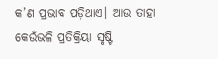କ’ଣ ପ୍ରଭାବ ପଡ଼ିଥାଏ। ଆଉ ତାହା କେଉଁଭଳି ପ୍ରତିକ୍ରିୟା ସୃଷ୍ଟି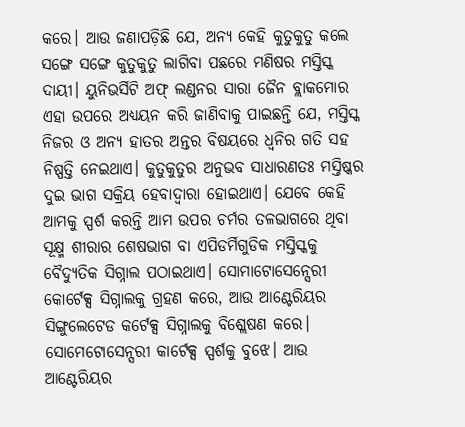କରେ। ଆଉ ଜଣାପଡ଼ିଛି ଯେ, ଅନ୍ୟ କେହି କୁତୁକୁତୁ କଲେ ସଙ୍ଗେ ସଙ୍ଗେ କୁତୁକୁତୁ ଲାଗିବା ପଛରେ ମଣିଷର ମସ୍ତିସ୍କ ଦାୟୀ। ୟୁନିଭର୍ସିଟି ଅଫ୍‌ ଲଣ୍ଡନର ସାରା ଜୈନ ବ୍ଲାକମୋର ଏହା ଉପରେ ଅଧ୍ୟୟନ କରି ଜାଣିବାକୁ ପାଇଛନ୍ତି ଯେ, ମସ୍ତିସ୍କ ନିଜର ଓ ଅନ୍ୟ ହାତର ଅନ୍ତର ବିଷୟରେ ଧ୍ୱନିର ଗତି ସହ ନିଷ୍ପତ୍ତି ନେଇଥାଏ। କୁତୁକୁତୁର ଅନୁଭବ ସାଧାରଣତଃ ମସ୍ତିଷ୍କର ଦୁଇ ଭାଗ ସକ୍ରିୟ ହେବାଦ୍ୱାରା ହୋଇଥାଏ। ଯେବେ କେହି ଆମକୁ ସ୍ପର୍ଶ କରନ୍ତି ଆମ ଉପର ଚର୍ମର ତଳଭାଗରେ ଥିବା ସୂକ୍ଷ୍ମ ଶୀରାର ଶେଷଭାଗ ବା ଏପିଡର୍ମିଗୁଡିକ ମସ୍ତିସ୍କକୁ ବୈଦ୍ୟୁତିକ ସିଗ୍ନାଲ ପଠାଇଥାଏ। ସୋମାଟୋସେନ୍ସେରୀ କୋର୍ଟେକ୍ସ ସିଗ୍ନାଲକୁ ଗ୍ରହଣ କରେ, ଆଉ ଆଣ୍ଟେରିୟର ସିଙ୍ଗୁଲେଟେଡ କର୍ଟେକ୍ସ ସିଗ୍ନାଲକୁ ବିଶ୍ଲେଷଣ କରେ। ସୋମେଟୋସେନ୍ସରୀ କାର୍ଟେକ୍ସ ସ୍ପର୍ଶକୁ ବୁଝେ। ଆଉ ଆଣ୍ଟେରିୟର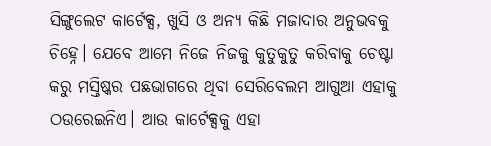ସିଙ୍ଗୁଲେଟ କାର୍ଟେକ୍ସ, ଖୁସି ଓ ଅନ୍ୟ କିଛି ମଜାଦାର ଅନୁଭବକୁ ଚିହ୍ନେ। ଯେବେ ଆମେ ନିଜେ ନିଜକୁ କୁତୁକୁତୁ କରିବାକୁ ଚେଷ୍ଟା କରୁ ମସ୍ତିଷ୍କର ପଛଭାଗରେ ଥିବା ସେରିବେଲମ ଆଗୁଆ ଏହାକୁ ଠଉରେଇନିଏ। ଆଉ କାର୍ଟେକ୍ସକୁ ଏହା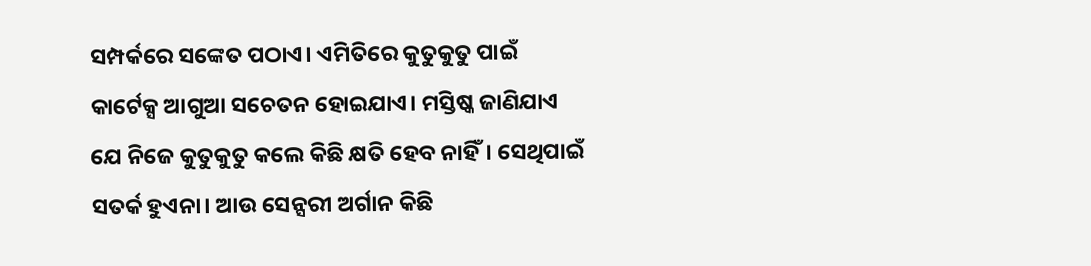ସମ୍ପର୍କରେ ସଙ୍କେତ ପଠାଏ। ଏମିତିରେ କୁତୁକୁତୁ ପାଇଁ କାର୍ଟେକ୍ସ ଆଗୁଆ ସଚେତନ ହୋଇଯାଏ। ମସ୍ତିଷ୍କ ଜାଣିଯାଏ ଯେ ନିଜେ କୁତୁକୁତୁ କଲେ କିଛି କ୍ଷତି ହେବ ନାହିଁ। ସେଥିପାଇଁ ସତର୍କ ହୁଏନା। ଆଉ ସେନ୍ସରୀ ଅର୍ଗାନ କିଛି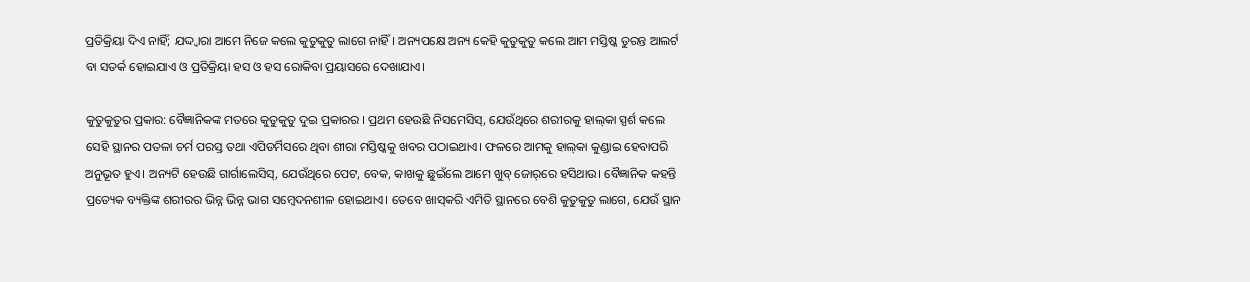ପ୍ରତିକ୍ରିୟା ଦିଏ ନାହିଁ; ଯଦ୍ଦ୍ବାରା ଆମେ ନିଜେ କଲେ କୁତୁକୁତୁ ଲାଗେ ନାହିଁ। ଅନ୍ୟପକ୍ଷେ ଅନ୍ୟ କେହି କୁତୁକୁତୁ କଲେ ଆମ ମସ୍ତିଷ୍କ ତୁରନ୍ତ ଆଲର୍ଟ ବା ସତର୍କ ହୋଇଯାଏ ଓ ପ୍ରତିକ୍ରିୟା ହସ ଓ ହସ ରୋକିବା ପ୍ରୟାସରେ ଦେଖାଯାଏ।

କୁତୁକୁତୁର ପ୍ରକାର: ବୈଜ୍ଞାନିକଙ୍କ ମତରେ କୁତୁକୁତୁ ଦୁଇ ପ୍ରକାରର । ପ୍ରଥମ ହେଉଛି ନିସମେସିସ୍‌, ଯେଉଁଥିରେ ଶରୀରକୁ ହାଲ୍‌କା ସ୍ପର୍ଶ କଲେ ସେହି ସ୍ଥାନର ପତଳା ଚର୍ମ ପରସ୍ତ ତଥା ଏପିଡର୍ମିସରେ ଥିବା ଶୀରା ମସ୍ତିଷ୍କକୁ ଖବର ପଠାଇଥାଏ। ଫଳରେ ଆମକୁ ହାଲ୍‌କା କୁଣ୍ଡାଇ ହେବାପରି ଅନୁଭୂତ ହୁଏ। ଅନ୍ୟଟି ହେଉଛି ଗାର୍ଗାଲେସିସ୍‌, ଯେଉଁଥିରେ ପେଟ, ବେକ, କାଖକୁ ଛୁଇଁଲେ ଆମେ ଖୁବ୍‌ ଜୋର୍‌ରେ ହସିଥାଉ। ବୈଜ୍ଞାନିକ କହନ୍ତି ପ୍ରତ୍ୟେକ ବ୍ୟକ୍ତିଙ୍କ ଶରୀରର ଭିନ୍ନ ଭିନ୍ନ ଭାଗ ସମ୍ବେଦନଶୀଳ ହୋଇଥାଏ। ତେବେ ଖାସ୍‌କରି ଏମିତି ସ୍ଥାନରେ ବେଶି କୁତୁକୁତୁ ଲାଗେ, ଯେଉଁ ସ୍ଥାନ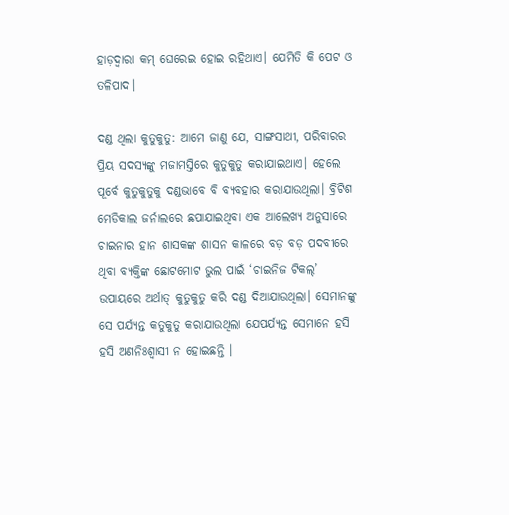ହାଡ଼ଦ୍ୱାରା କମ୍‌ ଘେରେଇ ହୋଇ ରହିଥାଏ। ଯେମିତି କି ପେଟ ଓ ତଳିପାଦ।

ଦଣ୍ଡ ଥିଲା କୁତୁକୁତୁ: ଆମେ ଜାଣୁ ଯେ, ସାଙ୍ଗସାଥୀ, ପରିବାରର ପ୍ରିୟ ସଦସ୍ୟଙ୍କୁ ମଜାମସ୍ତିରେ କୁତୁକୁତୁ କରାଯାଇଥାଏ। ହେଲେ ପୂର୍ବେ କୁତୁକୁତୁକୁ ଦଣ୍ଡଭାବେ ବି ବ୍ୟବହାର କରାଯାଉଥିଲା। ବ୍ରିଟିଶ ମେଡିକାଲ ଜର୍ନାଲରେ ଛପାଯାଇଥିବା ଏକ ଆଲେଖ୍ୟ ଅନୁସାରେ ଚାଇନାର ହାନ ଶାସକଙ୍କ ଶାସନ କାଳରେ ବଡ଼ ବଡ଼ ପଦବୀରେ ଥିବା ବ୍ୟକ୍ତିଙ୍କ ଛୋଟମୋଟ ଭୁଲ ପାଇଁ ‘ଚାଇନିଜ ଟିକଲ୍‌’ ଉପାୟରେ ଅର୍ଥାତ୍‌ କୁତୁକୁତୁ କରି ଦଣ୍ଡ ଦିଆଯାଉଥିଲା। ସେମାନଙ୍କୁ ସେ ପର୍ଯ୍ୟନ୍ତ କତୁକୁତୁ କରାଯାଉଥିଲା ଯେପର୍ଯ୍ୟନ୍ତ ସେମାନେ ହସି ହସି ଅଣନିଃଶ୍ୱାସୀ ନ ହୋଇଛନ୍ତି ।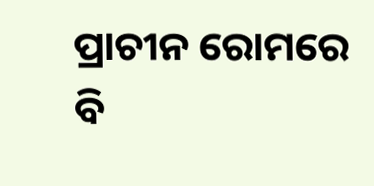ପ୍ରାଚୀନ ରୋମରେ ବି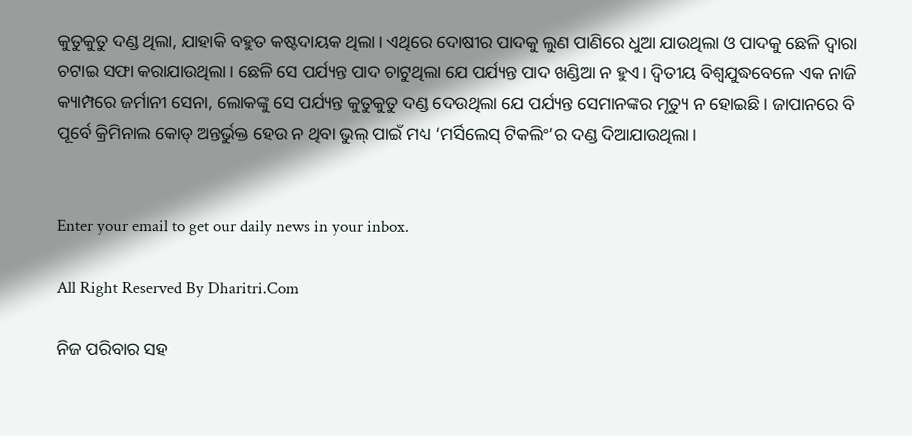କୁତୁକୁତୁ ଦଣ୍ଡ ଥିଲା, ଯାହାକି ବହୁତ କଷ୍ଟଦାୟକ ଥିଲା। ଏଥିରେ ଦୋଷୀର ପାଦକୁ ଲୁଣ ପାଣିରେ ଧୁଆ ଯାଉଥିଲା ଓ ପାଦକୁ ଛେଳି ଦ୍ୱାରା ଚଟାଇ ସଫା କରାଯାଉଥିଲା। ଛେଳି ସେ ପର୍ଯ୍ୟନ୍ତ ପାଦ ଚାଟୁଥିଲା ଯେ ପର୍ଯ୍ୟନ୍ତ ପାଦ ଖଣ୍ଡିଆ ନ ହୁଏ। ଦ୍ୱିତୀୟ ବିଶ୍ୱଯୁଦ୍ଧବେଳେ ଏକ ନାଜି କ୍ୟାମ୍ପରେ ଜର୍ମାନୀ ସେନା, ଲୋକଙ୍କୁ ସେ ପର୍ଯ୍ୟନ୍ତ କୁତୁକୁତୁ ଦଣ୍ଡ ଦେଉଥିଲା ଯେ ପର୍ଯ୍ୟନ୍ତ ସେମାନଙ୍କର ମୃତ୍ୟୁ ନ ହୋଇଛି। ଜାପାନରେ ବି ପୂର୍ବେ କ୍ରିମିନାଲ କୋଡ୍‌ ଅନ୍ତର୍ଭୁକ୍ତ ହେଉ ନ ଥିବା ଭୁଲ୍‌ ପାଇଁ ମଧ୍ୟ ‘ମର୍ସିଲେସ୍‌ ଟିକଲିଂ’ର ଦଣ୍ଡ ଦିଆଯାଉଥିଲା।


Enter your email to get our daily news in your inbox.

All Right Reserved By Dharitri.Com

ନିଜ ପରିବାର ସହ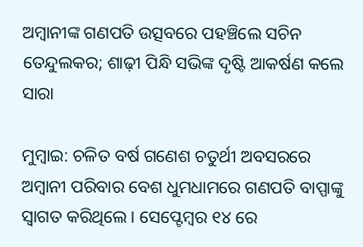ଅମ୍ବାନୀଙ୍କ ଗଣପତି ଉତ୍ସବରେ ପହଞ୍ଚିଲେ ସଚିନ ତେନ୍ଦୁଲକର; ଶାଢ଼ୀ ପିନ୍ଧି ସଭିଙ୍କ ଦୃଷ୍ଟି ଆକର୍ଷଣ କଲେ ସାରା

ମୁମ୍ବାଇ: ଚଳିତ ବର୍ଷ ଗଣେଶ ଚତୁର୍ଥୀ ଅବସରରେ ଅମ୍ବାନୀ ପରିବାର ବେଶ ଧୁମଧାମରେ ଗଣପତି ବାପ୍ପାଙ୍କୁ ସ୍ବାଗତ କରିଥିଲେ। ସେପ୍ଟେମ୍ବର ୧୪ ରେ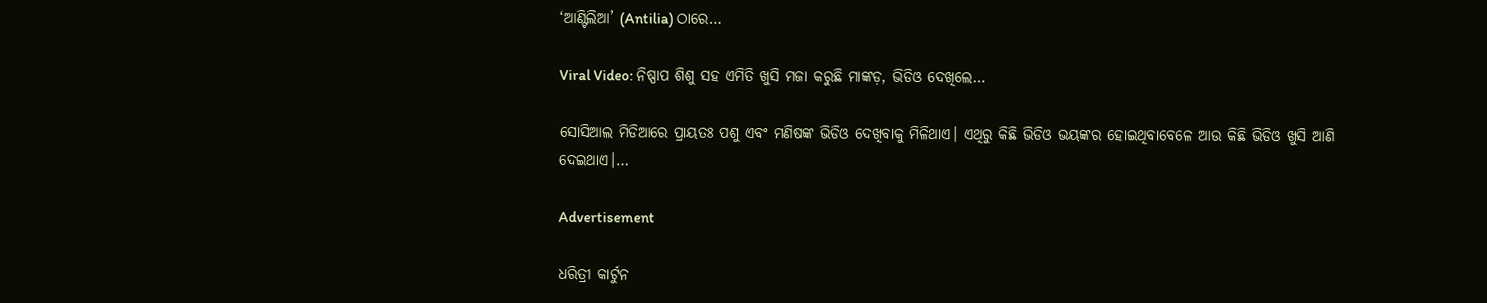‘ଆଣ୍ଟିଲିଆ’ (Antilia) ଠାରେ…

Viral Video: ନିଷ୍ପାପ ଶିଶୁ ସହ ଏମିତି ଖୁସି ମଜା କରୁଛି ମାଙ୍କଡ଼, ଭିଡିଓ ଦେଖିଲେ…

ସୋସିଆଲ ମିଡିଆରେ ପ୍ରାୟତଃ ପଶୁ ଏବଂ ମଣିଷଙ୍କ ଭିଡିଓ ଦେଖିବାକୁ ମିଳିଥାଏ। ଏଥିରୁ କିଛି ଭିଡିଓ ଭୟଙ୍କର ହୋଇଥିବାବେଳେ ଆଉ କିଛି ଭିଡିଓ ଖୁସି ଆଣି ଦେଇଥାଏ।…

Advertisement

ଧରିତ୍ରୀ କାର୍ଟୁନ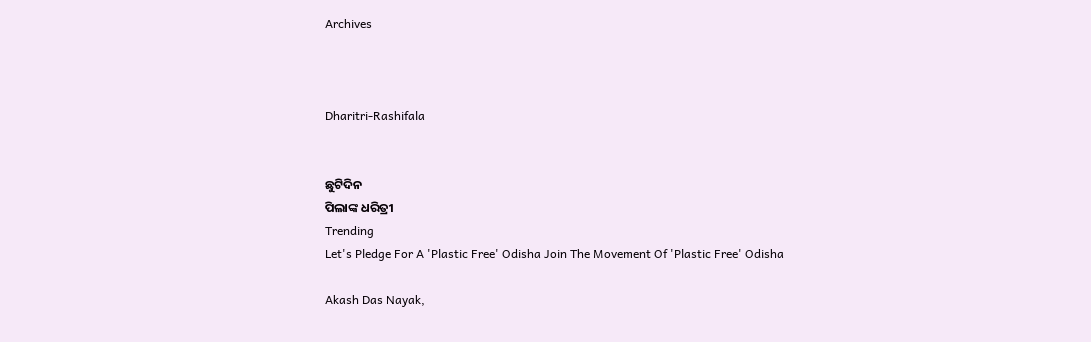Archives



Dharitri-Rashifala


ଛୁଟିଦିନ
ପିଲାଙ୍କ ଧରିତ୍ରୀ
Trending
Let's Pledge For A 'Plastic Free' Odisha Join The Movement Of 'Plastic Free' Odisha

Akash Das Nayak,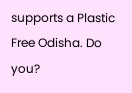supports a Plastic Free Odisha. Do you?